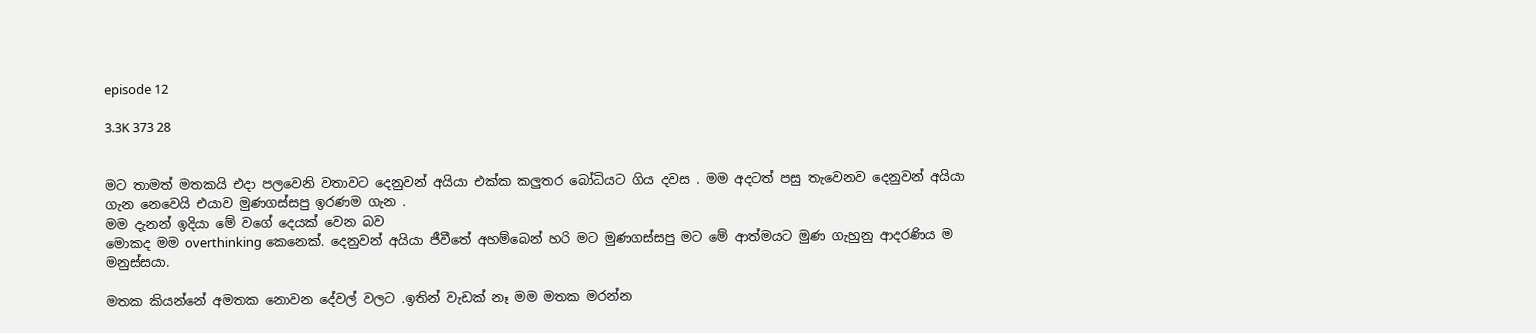episode 12

3.3K 373 28


මට තාමත් මතකයි එදා පලවෙනි වතාවට දෙනුවන් අයියා එක්ක කලුතර බෝධියට ගිය දවස . මම අදටත් පසු තැවෙනව දෙනුවන් අයියා ගැන නෙවෙයි එයාව මුණගස්සපු ඉරණම ගැන .
මම දැනන් ඉදියා මේ වගේ දෙයක් වෙන බව
මොකද මම overthinking කෙනෙක්. දෙනුවන් අයියා ජීවීතේ අහම්බෙන් හරි මට මුණගස්සපු මට මේ ආත්මයට මුණ ගැහුනු ආදරණිය ම මනුස්සයා.

මතක කියන්නේ අමතක නොවන දේවල් වලට .ඉතින් වැඩක් නෑ මම මතක මරන්න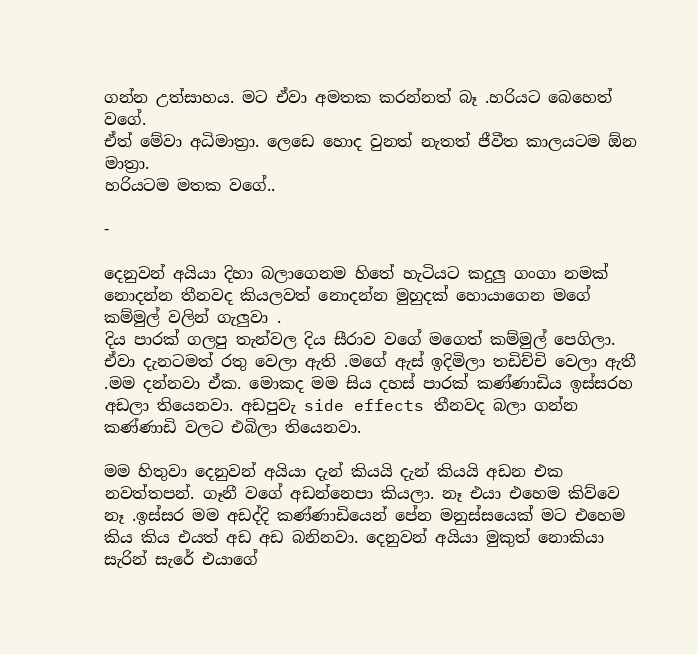ගන්න උත්සාහය. මට ඒවා අමතක කරන්නත් බෑ .හරියට බෙහෙත් වගේ.
ඒත් මේවා අධිමාත්‍රා. ලෙඩෙ හොද වුනත් නැතත් ජීවීත කාලයටම ඕන මාත්‍රා.
හරියටම මතක වගේ..

-

දෙනුවන් අයියා දිහා බලාගෙනම හිතේ හැටියට කදුලු ගංගා නමක් නොදන්න තීනවද කියලවත් නොදන්න මුහුදක් හොයාගෙන මගේ කම්මුල් වලින් ගැලුවා .
දිය පාරක් ගලපු තැන්වල දිය සීරාව වගේ මගෙත් කම්මුල් පෙගිලා. ඒවා දැනටමත් රතු වෙලා ඇති .මගේ ඇස් ඉදිමිලා තඩිච්චි වෙලා ඇතී .මම දන්නවා ඒක. මොකද මම සිය දහස් පාරක් කණ්ණාඩිය ඉස්සරහ අඩලා තියෙනවා. අඩපුවැ side effects තීනවද බලා ගන්න කණ්ණාඩි වලට එබිලා තියෙනවා.

මම හිතුවා දෙනුවන් අයියා දැන් කියයි දැන් කියයි අඩන එක නවත්තපන්. ගෑනී වගේ අඩන්නෙපා කියලා. නෑ එයා එහෙම කිව්වෙ නෑ .ඉස්සර මම අඩද්දි කණ්ණාඩියෙන් පේන මනුස්සයෙක් මට එහෙම කිය කිය එයත් අඩ අඩ බනිනවා. දෙනුවන් අයියා මුකුත් නොකියා සැරින් සැරේ එයාගේ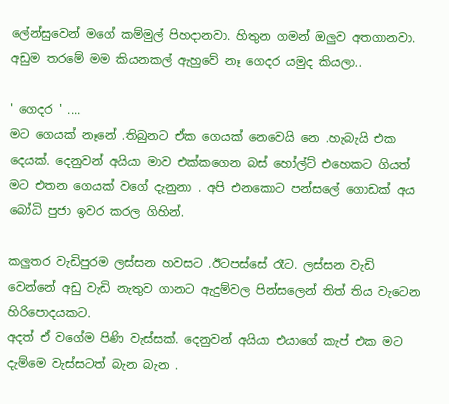ලේන්සුවෙන් මගේ කම්මුල් පිහදානවා. හිතුන ගමන් ඔලුව අතගානවා. අඩුම තරමේ මම කියනකල් ඇහුවේ නෑ ගෙදර යමුද කියලා..

' ගෙදර ' ....
මට ගෙයක් නෑනේ .තිබුනට ඒක ගෙයක් නෙවෙයි නෙ .හැබැයි එක දෙයක්. දෙනුවන් අයියා මාව එක්කගෙන බස් හෝල්ට් එහෙකට ගියත් මට එතන ගෙයක් වගේ දැනුනා . අපි එනකොට පන්සලේ ගොඩක් අය බෝධි පුජා ඉවර කරල ගිහින්.

කලුතර වැඩිපුරම ලස්සන හවසට .ඊටපස්සේ රෑට. ලස්සන වැඩි වෙන්නේ අඩු වැඩි නැතුව ගානට ඇදුම්වල පින්සලෙන් තිත් තිය වැටෙන හිරිපොදයකට.
අදත් ඒ වගේම පිණි වැස්සක්. දෙනුවන් අයියා එයාගේ කැප් එක මට දැම්මෙ වැස්සටත් බැන බැන .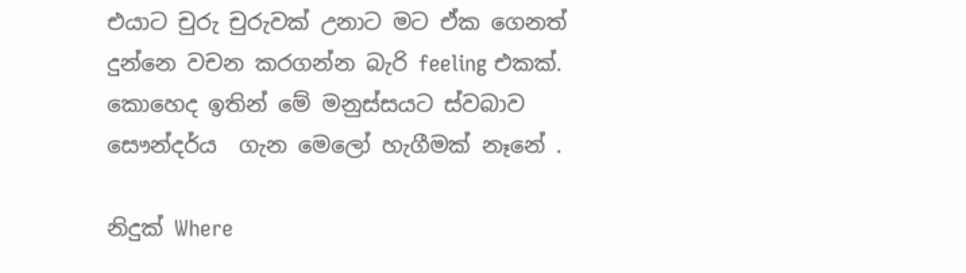එයාට චුරු චුරුවක් උනාට මට ඒක ගෙනත් දුන්නෙ වචන කරගන්න බැරි feeling එකක්.
කොහෙද ඉතින් මේ මනුස්සයට ස්වබාව සෞන්දර්ය  ගැන මෙලෝ හැගීමක් නෑනේ .

නිදුක් Where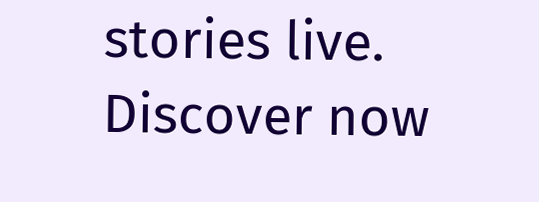stories live. Discover now